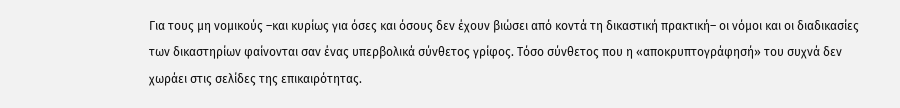Για τους μη νομικούς –και κυρίως για όσες και όσους δεν έχουν βιώσει από κοντά τη δικαστική πρακτική– οι νόμοι και οι διαδικασίες των δικαστηρίων φαίνονται σαν ένας υπερβολικά σύνθετος γρίφος. Τόσο σύνθετος που η «αποκρυπτογράφησή» του συχνά δεν χωράει στις σελίδες της επικαιρότητας.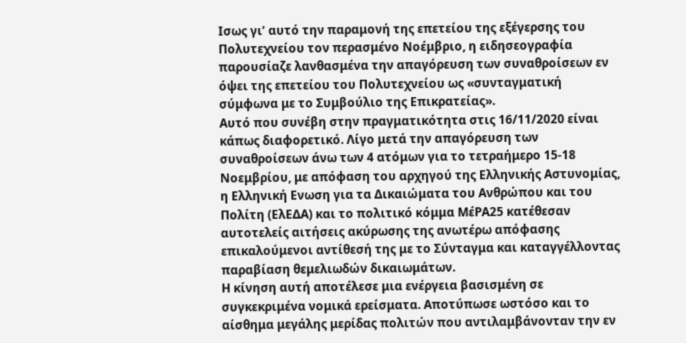Ισως γι’ αυτό την παραμονή της επετείου της εξέγερσης του Πολυτεχνείου τον περασμένο Νοέμβριο, η ειδησεογραφία παρουσίαζε λανθασμένα την απαγόρευση των συναθροίσεων εν όψει της επετείου του Πολυτεχνείου ως «συνταγματική σύμφωνα με το Συμβούλιο της Επικρατείας».
Αυτό που συνέβη στην πραγματικότητα στις 16/11/2020 είναι κάπως διαφορετικό. Λίγο μετά την απαγόρευση των συναθροίσεων άνω των 4 ατόμων για το τετραήμερο 15-18 Νοεμβρίου, με απόφαση του αρχηγού της Ελληνικής Αστυνομίας, η Ελληνική Ενωση για τα Δικαιώματα του Ανθρώπου και του Πολίτη (ΕλΕΔΑ) και το πολιτικό κόμμα ΜέΡΑ25 κατέθεσαν αυτοτελείς αιτήσεις ακύρωσης της ανωτέρω απόφασης επικαλούμενοι αντίθεσή της με το Σύνταγμα και καταγγέλλοντας παραβίαση θεμελιωδών δικαιωμάτων.
Η κίνηση αυτή αποτέλεσε μια ενέργεια βασισμένη σε συγκεκριμένα νομικά ερείσματα. Αποτύπωσε ωστόσο και το αίσθημα μεγάλης μερίδας πολιτών που αντιλαμβάνονταν την εν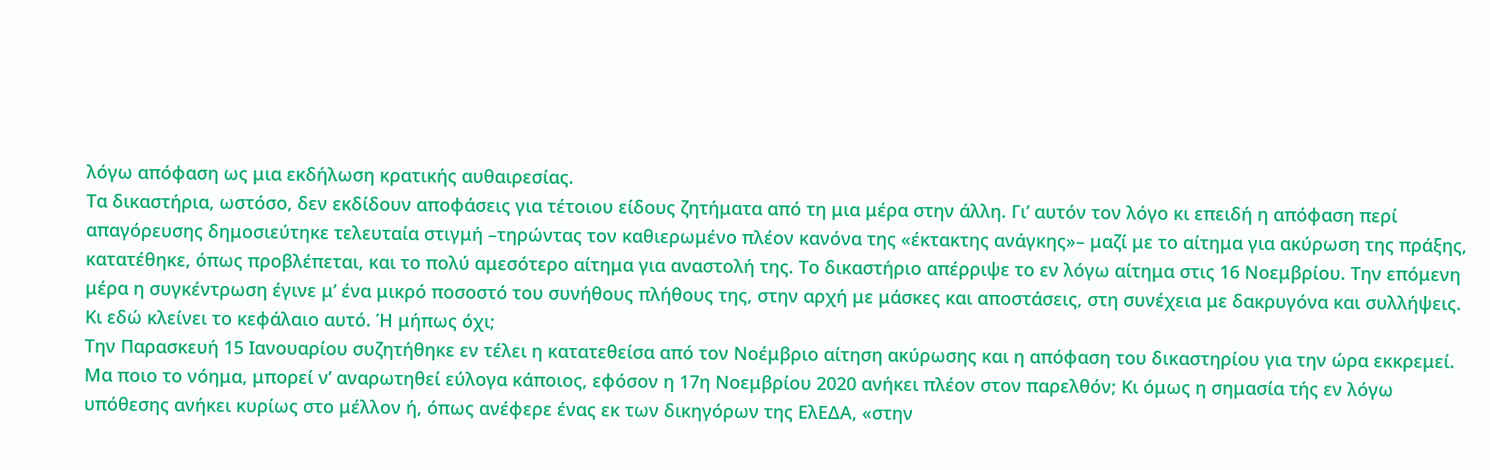λόγω απόφαση ως μια εκδήλωση κρατικής αυθαιρεσίας.
Τα δικαστήρια, ωστόσο, δεν εκδίδουν αποφάσεις για τέτοιου είδους ζητήματα από τη μια μέρα στην άλλη. Γι’ αυτόν τον λόγο κι επειδή η απόφαση περί απαγόρευσης δημοσιεύτηκε τελευταία στιγμή –τηρώντας τον καθιερωμένο πλέον κανόνα της «έκτακτης ανάγκης»– μαζί με το αίτημα για ακύρωση της πράξης, κατατέθηκε, όπως προβλέπεται, και το πολύ αμεσότερο αίτημα για αναστολή της. Το δικαστήριο απέρριψε το εν λόγω αίτημα στις 16 Νοεμβρίου. Την επόμενη μέρα η συγκέντρωση έγινε μ’ ένα μικρό ποσοστό του συνήθους πλήθους της, στην αρχή με μάσκες και αποστάσεις, στη συνέχεια με δακρυγόνα και συλλήψεις. Κι εδώ κλείνει το κεφάλαιο αυτό. Ή μήπως όχι;
Την Παρασκευή 15 Ιανουαρίου συζητήθηκε εν τέλει η κατατεθείσα από τον Νοέμβριο αίτηση ακύρωσης και η απόφαση του δικαστηρίου για την ώρα εκκρεμεί. Μα ποιο το νόημα, μπορεί ν’ αναρωτηθεί εύλογα κάποιος, εφόσον η 17η Νοεμβρίου 2020 ανήκει πλέον στον παρελθόν; Κι όμως η σημασία τής εν λόγω υπόθεσης ανήκει κυρίως στο μέλλον ή, όπως ανέφερε ένας εκ των δικηγόρων της ΕλΕΔΑ, «στην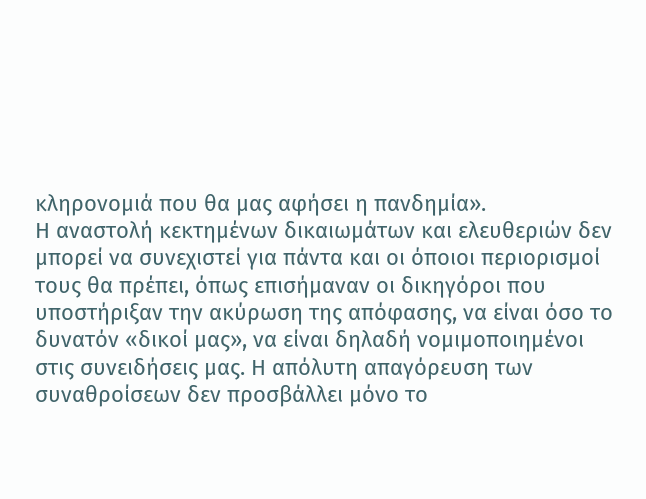κληρονομιά που θα μας αφήσει η πανδημία».
Η αναστολή κεκτημένων δικαιωμάτων και ελευθεριών δεν μπορεί να συνεχιστεί για πάντα και οι όποιοι περιορισμοί τους θα πρέπει, όπως επισήμαναν οι δικηγόροι που υποστήριξαν την ακύρωση της απόφασης, να είναι όσο το δυνατόν «δικοί μας», να είναι δηλαδή νομιμοποιημένοι στις συνειδήσεις μας. Η απόλυτη απαγόρευση των συναθροίσεων δεν προσβάλλει μόνο το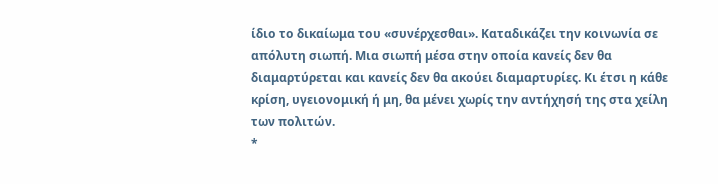ίδιο το δικαίωμα του «συνέρχεσθαι». Καταδικάζει την κοινωνία σε απόλυτη σιωπή. Μια σιωπή μέσα στην οποία κανείς δεν θα διαμαρτύρεται και κανείς δεν θα ακούει διαμαρτυρίες. Κι έτσι η κάθε κρίση, υγειονομική ή μη, θα μένει χωρίς την αντήχησή της στα χείλη των πολιτών.
*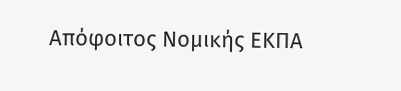Απόφοιτος Νομικής ΕΚΠΑ